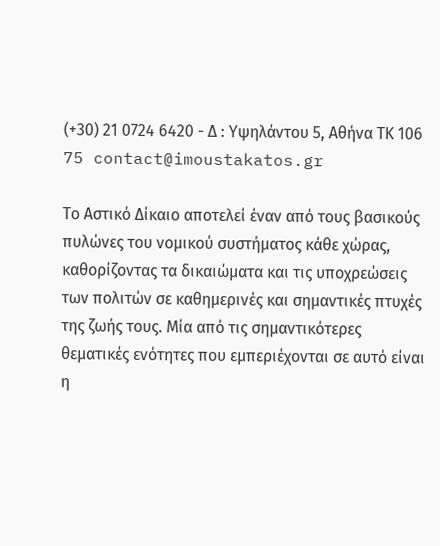(+30) 21 0724 6420 - Δ : Υψηλάντου 5, Αθήνα ΤΚ 106 75 contact@imoustakatos.gr

Το Αστικό Δίκαιο αποτελεί έναν από τους βασικούς πυλώνες του νομικού συστήματος κάθε χώρας, καθορίζοντας τα δικαιώματα και τις υποχρεώσεις των πολιτών σε καθημερινές και σημαντικές πτυχές της ζωής τους. Μία από τις σημαντικότερες θεματικές ενότητες που εμπεριέχονται σε αυτό είναι η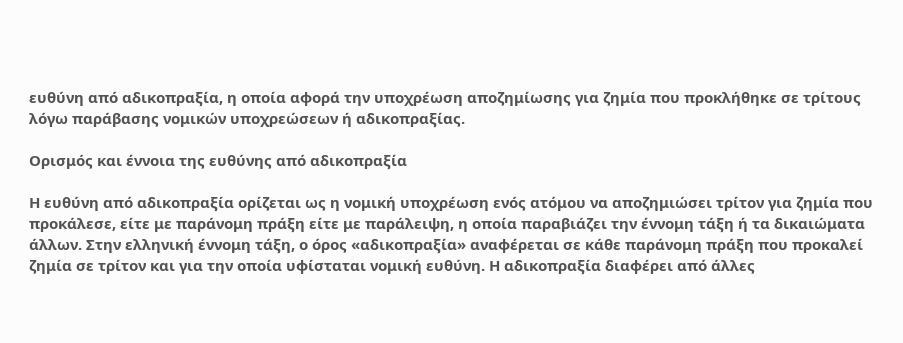ευθύνη από αδικοπραξία, η οποία αφορά την υποχρέωση αποζημίωσης για ζημία που προκλήθηκε σε τρίτους λόγω παράβασης νομικών υποχρεώσεων ή αδικοπραξίας.

Ορισμός και έννοια της ευθύνης από αδικοπραξία

Η ευθύνη από αδικοπραξία ορίζεται ως η νομική υποχρέωση ενός ατόμου να αποζημιώσει τρίτον για ζημία που προκάλεσε, είτε με παράνομη πράξη είτε με παράλειψη, η οποία παραβιάζει την έννομη τάξη ή τα δικαιώματα άλλων. Στην ελληνική έννομη τάξη, ο όρος «αδικοπραξία» αναφέρεται σε κάθε παράνομη πράξη που προκαλεί ζημία σε τρίτον και για την οποία υφίσταται νομική ευθύνη. Η αδικοπραξία διαφέρει από άλλες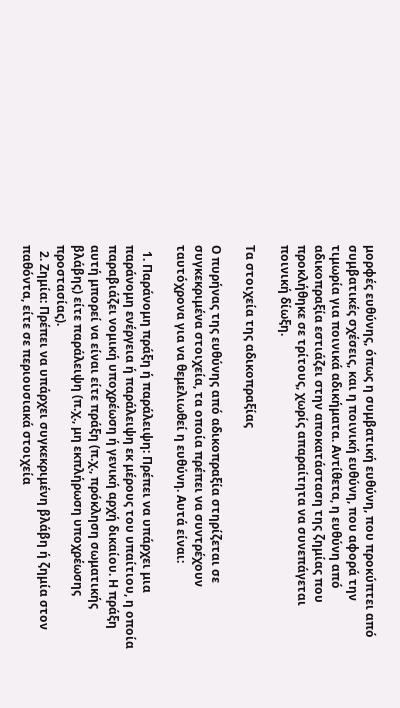μορφές ευθύνης, όπως η συμβατική ευθύνη, που προκύπτει από συμβατικές σχέσεις, και η ποινική ευθύνη, που αφορά την τιμωρία για ποινικά αδικήματα. Αντίθετα, η ευθύνη από αδικοπραξία εστιάζει στην αποκατάσταση της ζημίας που προκλήθηκε σε τρίτους, χωρίς απαραίτητα να συνεπάγεται ποινική δίωξη.

Τα στοιχεία της αδικοπραξίας

Ο πυρήνας της ευθύνης από αδικοπραξία στηρίζεται σε συγκεκριμένα στοιχεία, τα οποία πρέπει να συντρέχουν ταυτόχρονα για να θεμελιωθεί η ευθύνη. Αυτά είναι:

  1. Παράνομη πράξη ή παράλειψη: Πρέπει να υπάρχει μια παράνομη ενέργεια ή παράλειψη εκ μέρους του υπαίτιου, η οποία παραβιάζει νομική υποχρέωση ή γενική αρχή δικαίου. Η πράξη αυτή μπορεί να είναι είτε πράξη (π.χ., πρόκληση σωματικής βλάβης) είτε παράλειψη (π.χ., μη εκπλήρωση υποχρέωσης προστασίας).
  2. Ζημία: Πρέπει να υπάρχει συγκεκριμένη βλάβη ή ζημία στον παθόντα, είτε σε περιουσιακά στοιχεία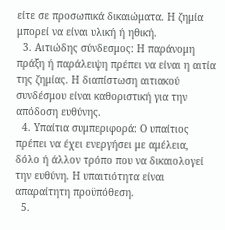είτε σε προσωπικά δικαιώματα. Η ζημία μπορεί να είναι υλική ή ηθική.
  3. Αιτιώδης σύνδεσμος: Η παράνομη πράξη ή παράλειψη πρέπει να είναι η αιτία της ζημίας. Η διαπίστωση αιτιακού συνδέσμου είναι καθοριστική για την απόδοση ευθύνης.
  4. Υπαίτια συμπεριφορά: Ο υπαίτιος πρέπει να έχει ενεργήσει με αμέλεια, δόλο ή άλλον τρόπο που να δικαιολογεί την ευθύνη. Η υπαιτιότητα είναι απαραίτητη προϋπόθεση.
  5.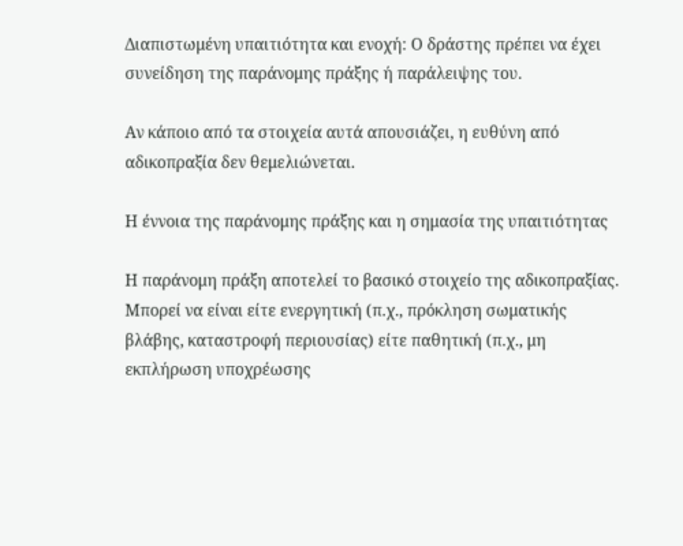Διαπιστωμένη υπαιτιότητα και ενοχή: Ο δράστης πρέπει να έχει συνείδηση της παράνομης πράξης ή παράλειψης του.

Αν κάποιο από τα στοιχεία αυτά απουσιάζει, η ευθύνη από αδικοπραξία δεν θεμελιώνεται.

Η έννοια της παράνομης πράξης και η σημασία της υπαιτιότητας

Η παράνομη πράξη αποτελεί το βασικό στοιχείο της αδικοπραξίας. Μπορεί να είναι είτε ενεργητική (π.χ., πρόκληση σωματικής βλάβης, καταστροφή περιουσίας) είτε παθητική (π.χ., μη εκπλήρωση υποχρέωσης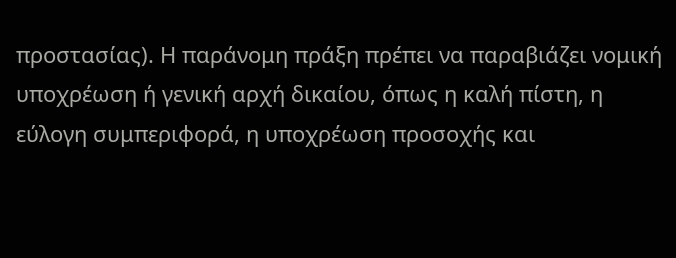προστασίας). Η παράνομη πράξη πρέπει να παραβιάζει νομική υποχρέωση ή γενική αρχή δικαίου, όπως η καλή πίστη, η εύλογη συμπεριφορά, η υποχρέωση προσοχής και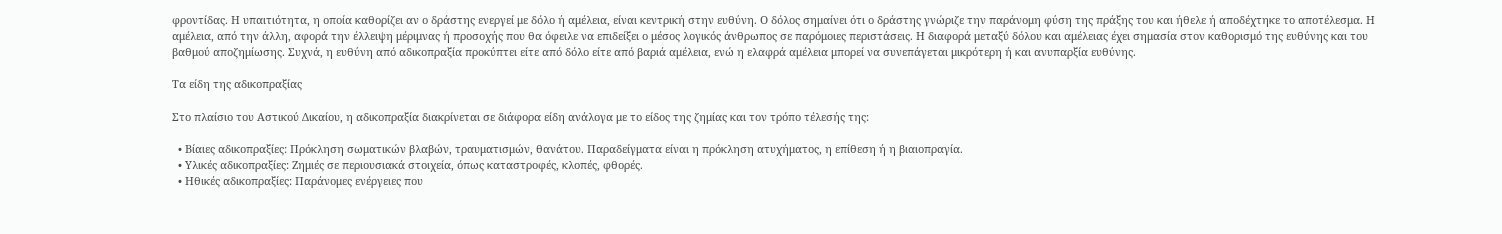φροντίδας. Η υπαιτιότητα, η οποία καθορίζει αν ο δράστης ενεργεί με δόλο ή αμέλεια, είναι κεντρική στην ευθύνη. Ο δόλος σημαίνει ότι ο δράστης γνώριζε την παράνομη φύση της πράξης του και ήθελε ή αποδέχτηκε το αποτέλεσμα. Η αμέλεια, από την άλλη, αφορά την έλλειψη μέριμνας ή προσοχής που θα όφειλε να επιδείξει ο μέσος λογικός άνθρωπος σε παρόμοιες περιστάσεις. Η διαφορά μεταξύ δόλου και αμέλειας έχει σημασία στον καθορισμό της ευθύνης και του βαθμού αποζημίωσης. Συχνά, η ευθύνη από αδικοπραξία προκύπτει είτε από δόλο είτε από βαριά αμέλεια, ενώ η ελαφρά αμέλεια μπορεί να συνεπάγεται μικρότερη ή και ανυπαρξία ευθύνης.

Τα είδη της αδικοπραξίας

Στο πλαίσιο του Αστικού Δικαίου, η αδικοπραξία διακρίνεται σε διάφορα είδη ανάλογα με το είδος της ζημίας και τον τρόπο τέλεσής της:

  • Βίαιες αδικοπραξίες: Πρόκληση σωματικών βλαβών, τραυματισμών, θανάτου. Παραδείγματα είναι η πρόκληση ατυχήματος, η επίθεση ή η βιαιοπραγία.
  • Υλικές αδικοπραξίες: Ζημιές σε περιουσιακά στοιχεία, όπως καταστροφές, κλοπές, φθορές.
  • Ηθικές αδικοπραξίες: Παράνομες ενέργειες που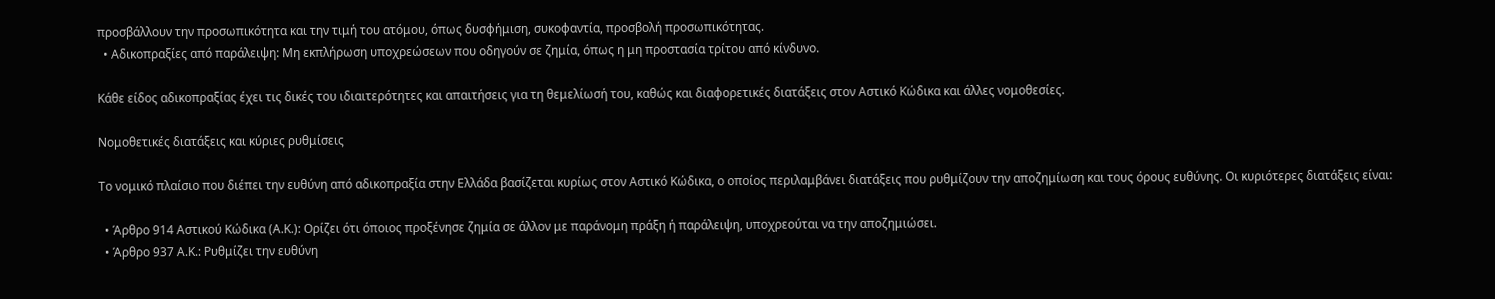προσβάλλουν την προσωπικότητα και την τιμή του ατόμου, όπως δυσφήμιση, συκοφαντία, προσβολή προσωπικότητας.
  • Αδικοπραξίες από παράλειψη: Μη εκπλήρωση υποχρεώσεων που οδηγούν σε ζημία, όπως η μη προστασία τρίτου από κίνδυνο.

Κάθε είδος αδικοπραξίας έχει τις δικές του ιδιαιτερότητες και απαιτήσεις για τη θεμελίωσή του, καθώς και διαφορετικές διατάξεις στον Αστικό Κώδικα και άλλες νομοθεσίες.

Νομοθετικές διατάξεις και κύριες ρυθμίσεις

Το νομικό πλαίσιο που διέπει την ευθύνη από αδικοπραξία στην Ελλάδα βασίζεται κυρίως στον Αστικό Κώδικα, ο οποίος περιλαμβάνει διατάξεις που ρυθμίζουν την αποζημίωση και τους όρους ευθύνης. Οι κυριότερες διατάξεις είναι:

  • Άρθρο 914 Αστικού Κώδικα (Α.Κ.): Ορίζει ότι όποιος προξένησε ζημία σε άλλον με παράνομη πράξη ή παράλειψη, υποχρεούται να την αποζημιώσει.
  • Άρθρο 937 Α.Κ.: Ρυθμίζει την ευθύνη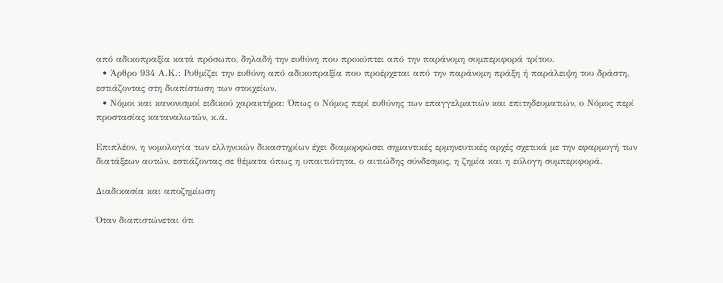από αδικοπραξία κατά πρόσωπο, δηλαδή την ευθύνη που προκύπτει από την παράνομη συμπεριφορά τρίτου.
  • Άρθρο 934 Α.Κ.: Ρυθμίζει την ευθύνη από αδικοπραξία που προέρχεται από την παράνομη πράξη ή παράλειψη του δράστη, εστιάζοντας στη διαπίστωση των στοιχείων.
  • Νόμοι και κανονισμοί ειδικού χαρακτήρα: Όπως ο Νόμος περί ευθύνης των επαγγελματιών και επιτηδευματιών, ο Νόμος περί προστασίας καταναλωτών, κ.ά.

Επιπλέον, η νομολογία των ελληνικών δικαστηρίων έχει διαμορφώσει σημαντικές ερμηνευτικές αρχές σχετικά με την εφαρμογή των διατάξεων αυτών, εστιάζοντας σε θέματα όπως η υπαιτιότητα, ο αιτιώδης σύνδεσμος, η ζημία και η εύλογη συμπεριφορά.

Διαδικασία και αποζημίωση

Όταν διαπιστώνεται ότι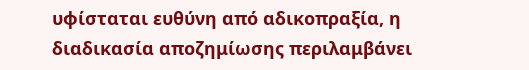υφίσταται ευθύνη από αδικοπραξία, η διαδικασία αποζημίωσης περιλαμβάνει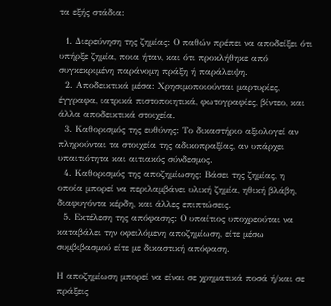τα εξής στάδια:

  1. Διερεύνηση της ζημίας: Ο παθών πρέπει να αποδείξει ότι υπήρξε ζημία, ποια ήταν, και ότι προκλήθηκε από συγκεκριμένη παράνομη πράξη ή παράλειψη.
  2. Αποδεικτικά μέσα: Χρησιμοποιούνται μαρτυρίες, έγγραφα, ιατρικά πιστοποιητικά, φωτογραφίες, βίντεο, και άλλα αποδεικτικά στοιχεία.
  3. Καθορισμός της ευθύνης: Το δικαστήριο αξιολογεί αν πληρούνται τα στοιχεία της αδικοπραξίας, αν υπάρχει υπαιτιότητα και αιτιακός σύνδεσμος.
  4. Καθορισμός της αποζημίωσης: Βάσει της ζημίας, η οποία μπορεί να περιλαμβάνει υλική ζημία, ηθική βλάβη, διαφυγόντα κέρδη, και άλλες επιπτώσεις.
  5. Εκτέλεση της απόφασης: Ο υπαίτιος υποχρεούται να καταβάλει την οφειλόμενη αποζημίωση, είτε μέσω συμβιβασμού είτε με δικαστική απόφαση.

Η αποζημίωση μπορεί να είναι σε χρηματικά ποσά ή/και σε πράξεις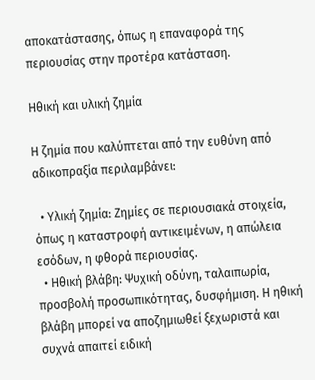αποκατάστασης, όπως η επαναφορά της περιουσίας στην προτέρα κατάσταση.

Ηθική και υλική ζημία

Η ζημία που καλύπτεται από την ευθύνη από αδικοπραξία περιλαμβάνει:

  • Υλική ζημία: Ζημίες σε περιουσιακά στοιχεία, όπως η καταστροφή αντικειμένων, η απώλεια εσόδων, η φθορά περιουσίας.
  • Ηθική βλάβη: Ψυχική οδύνη, ταλαιπωρία, προσβολή προσωπικότητας, δυσφήμιση. Η ηθική βλάβη μπορεί να αποζημιωθεί ξεχωριστά και συχνά απαιτεί ειδική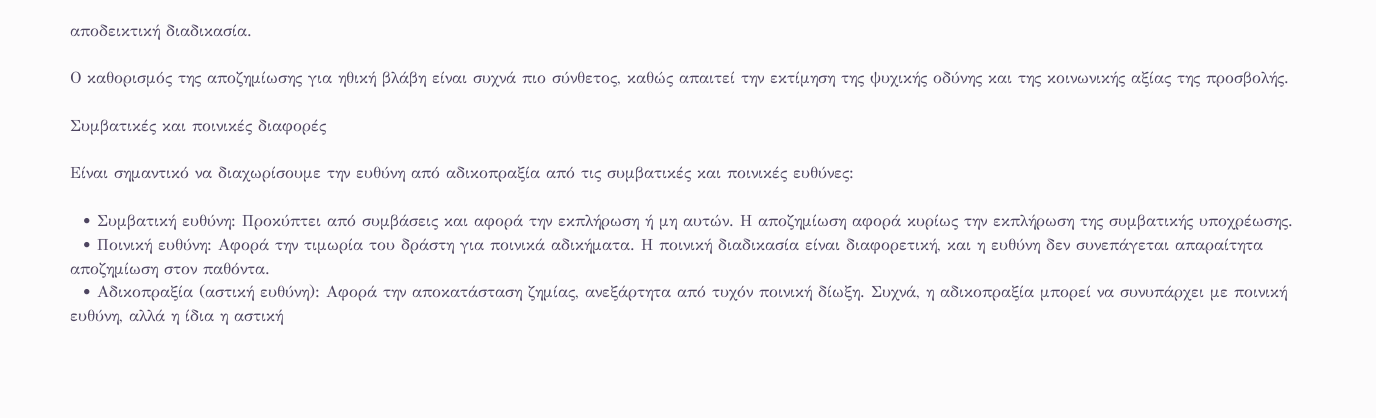αποδεικτική διαδικασία.

Ο καθορισμός της αποζημίωσης για ηθική βλάβη είναι συχνά πιο σύνθετος, καθώς απαιτεί την εκτίμηση της ψυχικής οδύνης και της κοινωνικής αξίας της προσβολής.

Συμβατικές και ποινικές διαφορές

Είναι σημαντικό να διαχωρίσουμε την ευθύνη από αδικοπραξία από τις συμβατικές και ποινικές ευθύνες:

  • Συμβατική ευθύνη: Προκύπτει από συμβάσεις και αφορά την εκπλήρωση ή μη αυτών. Η αποζημίωση αφορά κυρίως την εκπλήρωση της συμβατικής υποχρέωσης.
  • Ποινική ευθύνη: Αφορά την τιμωρία του δράστη για ποινικά αδικήματα. Η ποινική διαδικασία είναι διαφορετική, και η ευθύνη δεν συνεπάγεται απαραίτητα αποζημίωση στον παθόντα.
  • Αδικοπραξία (αστική ευθύνη): Αφορά την αποκατάσταση ζημίας, ανεξάρτητα από τυχόν ποινική δίωξη. Συχνά, η αδικοπραξία μπορεί να συνυπάρχει με ποινική ευθύνη, αλλά η ίδια η αστική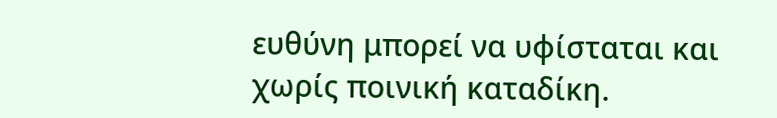ευθύνη μπορεί να υφίσταται και χωρίς ποινική καταδίκη.